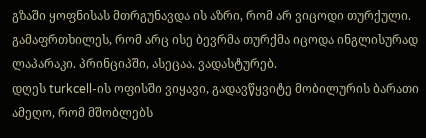გზაში ყოფნისას მთრგუნავდა ის აზრი, რომ არ ვიცოდი თურქული. გამაფრთხილეს, რომ არც ისე ბევრმა თურქმა იცოდა ინგლისურად ლაპარაკი. პრინციპში, ასეცაა. ვადასტურებ.
დღეს turkcell-ის ოფისში ვიყავი, გადავწყვიტე მობილურის ბარათი ამეღო, რომ მშობლებს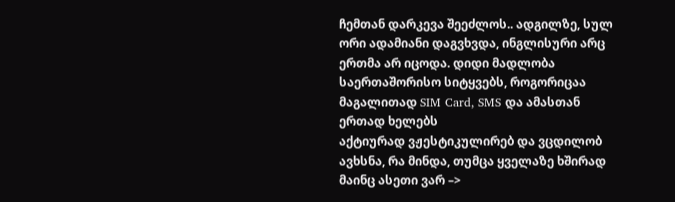ჩემთან დარკევა შეეძლოს.. ადგილზე, სულ ორი ადამიანი დაგვხვდა, ინგლისური არც ერთმა არ იცოდა. დიდი მადლობა საერთაშორისო სიტყვებს, როგორიცაა მაგალითად SIM Card, SMS და ამასთან ერთად ხელებს
აქტიურად ვჟესტიკულირებ და ვცდილობ ავხსნა, რა მინდა, თუმცა ყველაზე ხშირად მაინც ასეთი ვარ –>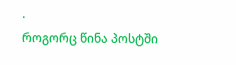.
როგორც წინა პოსტში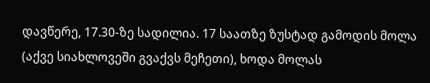დავწერე, 17.30-ზე სადილია. 17 საათზე ზუსტად გამოდის მოლა (აქვე სიახლოვეში გვაქვს მეჩეთი), ხოდა მოლას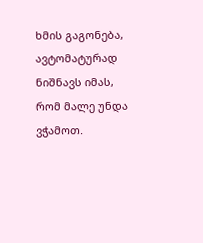ხმის გაგონება, ავტომატურად ნიშნავს იმას, რომ მალე უნდა ვჭამოთ.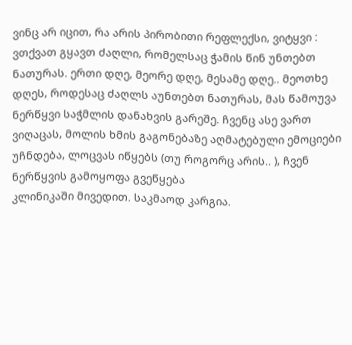ვინც არ იცით, რა არის პირობითი რეფლექსი, ვიტყვი : ვთქვათ გყავთ ძაღლი, რომელსაც ჭამის წინ უნთებთ ნათურას. ერთი დღე, მეორე დღე, მესამე დღე.. მეოთხე დღეს, როდესაც ძაღლს აუნთებთ ნათურას, მას წამოუვა ნერწყვი საჭმლის დანახვის გარეშე. ჩვენც ასე ვართ
ვიღაცას, მოლის ხმის გაგონებაზე აღმატებული ემოციები უჩნდება, ლოცვას იწყებს (თუ როგორც არის.. ), ჩვენ ნერწყვის გამოყოფა გვეწყება
კლინიკაში მივედით. საკმაოდ კარგია.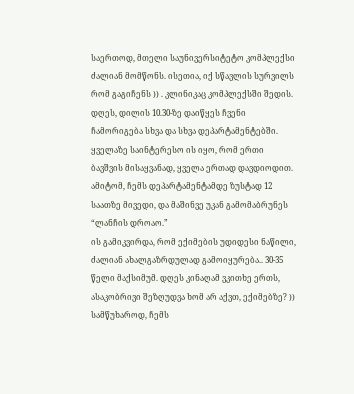საერთოდ, მთელი საუნივერსიტეტო კომპლექსი ძალიან მომწონს. ისეთია, იქ სწავლის სურვილს რომ გაგიჩენს )) . კლინიკაც კომპლექსში შედის. დღეს, დილის 10.30-ზე დაიწყეს ჩვენი ჩამორიგება სხვა და სხვა დეპარტამენტებში. ყველაზე საინტერესო ის იყო, რომ ერთი ბავშვის მისაყვანად, ყველა ერთად დავდიოდით. ამიტომ, ჩემს დეპარტამენტამდე ზუსტად 12 საათზე მივედი, და მაშინვე უკან გამომაბრუნეს “ლანჩის დროაო.”
ის გამიკვირდა, რომ ექიმების უდიდესი ნაწილი, ძალიან ახალგაზრდულად გამოიყურება.. 30-35 წელი მაქსიმუმ. დღეს კინაღამ ვკითხე ერთს, ასაკობრივი შეზღუდვა ხომ არ აქვთ, ექიმებზე? ))
სამწუხაროდ, ჩემს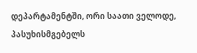დეპარტამენტში, ორი საათი ველოდე, პასუხისმგებელს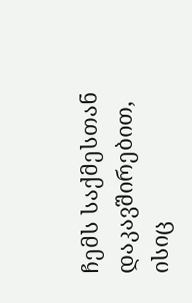ჩემს საქმესთან დაკავშირებით, ისიც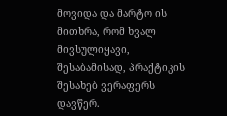მოვიდა და მარტო ის მითხრა, რომ ხვალ მივსულიყავი, შესაბამისად, პრაქტიკის შესახებ ვერაფერს დავწერ.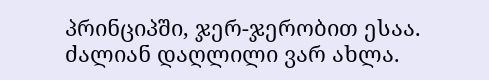პრინციპში, ჯერ-ჯერობით ესაა. ძალიან დაღლილი ვარ ახლა.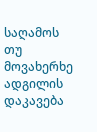საღამოს თუ მოვახერხე ადგილის დაკავება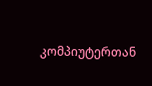კომპიუტერთან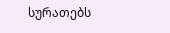სურათებს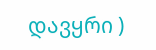დავყრი )